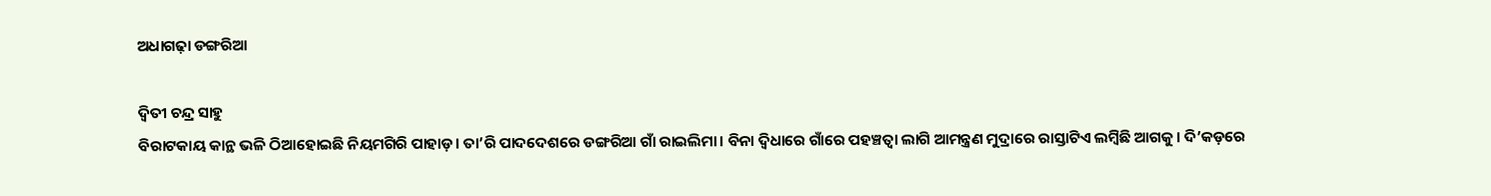ଅଧାଗଢ଼ା ଡଙ୍ଗରିଆ

ଦ୍ୱିତୀ ଚନ୍ଦ୍ର ସାହୁ
ବିରାଟକାୟ କାନ୍ଥ ଭଳି ଠିଆହୋଇଛି ନିୟମଗିରି ପାହାଡ଼। ତା’ରି ପାଦଦେଶରେ ଡଙ୍ଗରିଆ ଗାଁ ରାଇଲିମା। ବିନା ଦ୍ୱିଧାରେ ଗାଁରେ ପହଞ୍ଚତ୍ବା ଲାଗି ଆମନ୍ତ୍ରଣ ମୁଦ୍ରାରେ ରାସ୍ତାଟିଏ ଲମ୍ବିଛି ଆଗକୁ। ଦି’କଡ଼ରେ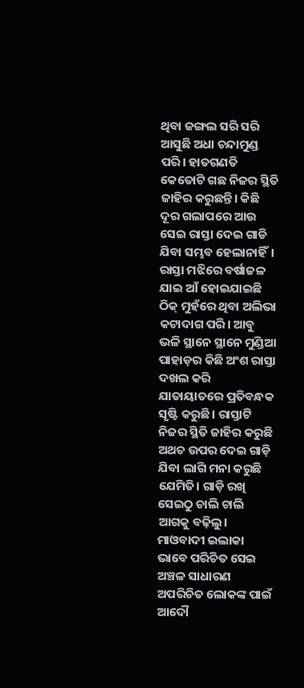ଥିବା ଜଙ୍ଗଲ ସରି ସରି ଆସୁଛି ଅଧା ଚନ୍ଦାମୁଣ୍ଡ ପରି। ହାତଗଣତି କେତୋଟି ଗଛ ନିଜର ସ୍ଥିତି ଜାହିର କରୁଛନ୍ତି। କିଛି ଦୂର ଗଲାପରେ ଆଉ ସେଇ ରାସ୍ତା ଦେଇ ଗାଡି ଯିବା ସମ୍ଭବ ହେଲାନାହିଁ। ରାସ୍ତା ମଝିରେ ବର୍ଷାଜଳ ଯାଇ ଆଁ ହୋଇଯାଇଛି ଠିକ୍‌ ମୁହଁରେ ଥିବା ଅଲିଭା କଟାଦାଗ ପରି। ଆବୁ ଭଳି ସ୍ଥାନେ ସ୍ଥାନେ ମୁଣ୍ଡିଆ ପାହାଡ଼ର କିଛି ଅଂଶ ରାସ୍ତା ଦଖଲ କରି ଯାତାୟାତରେ ପ୍ରତିବନ୍ଧକ ସୃଷ୍ଟି କରୁଛି। ରାସ୍ତାଟି ନିଜର ସ୍ଥିତି ଜାହିର କରୁଛି ଅଥଚ ଉପର ଦେଇ ଗାଡ଼ି ଯିବା ଲାଗି ମନା କରୁଛି ଯେମିତି। ଗାଡ଼ି ରଖି ସେଇଠୁ ଚାଲି ଚାଲି ଆଗକୁ ବଢ଼ିଲୁ। ମାଓବାଦୀ ଇଲାକା ଭାବେ ପରିଚିତ ସେଇ ଅଞ୍ଚଳ ସାଧାରଣ ଅପରିଚିତ ଲୋକଙ୍କ ପାଇଁ ଆଦୌ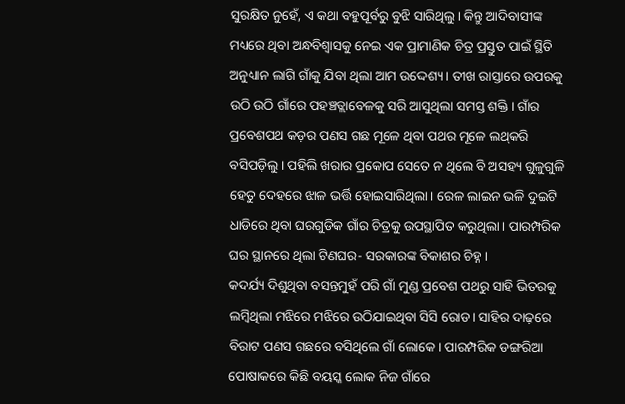ସୁରକ୍ଷିତ ନୁହେଁ, ଏ କଥା ବହୁପୂର୍ବରୁ ବୁଝି ସାରିଥିଲୁ। କିନ୍ତୁ ଆଦିବାସୀଙ୍କ ମଧ୍ୟରେ ଥିବା ଅନ୍ଧବିଶ୍ୱାସକୁ ନେଇ ଏକ ପ୍ରାମାଣିକ ଚିତ୍ର ପ୍ରସ୍ତୁତ ପାଇଁ ସ୍ଥିତି ଅନୁଧ୍ୟାନ ଲାଗି ଗାଁକୁ ଯିବା ଥିଲା ଆମ ଉଦ୍ଦେଶ୍ୟ। ତୀଖ ରାସ୍ତାରେ ଉପରକୁ ଉଠି ଉଠି ଗାଁରେ ପହଞ୍ଚତ୍ଲାବେଳକୁ ସରି ଆସୁଥିଲା ସମସ୍ତ ଶକ୍ତି। ଗାଁର ପ୍ରବେଶପଥ କଡ଼ର ପଣସ ଗଛ ମୂଳେ ଥିବା ପଥର ମୂଳେ ଲଥ୍‌କରି ବସିପଡ଼ିଲୁ। ପହିଲି ଖରାର ପ୍ରକୋପ ସେତେ ନ ଥିଲେ ବି ଅସହ୍ୟ ଗୁଳୁଗୁଳି ହେତୁ ଦେହରେ ଝାଳ ଭର୍ତ୍ତି ହୋଇସାରିଥିଲା। ରେଳ ଲାଇନ ଭଳି ଦୁଇଟି ଧାଡିରେ ଥିବା ଘରଗୁଡିକ ଗାଁର ଚିତ୍ରକୁ ଉପସ୍ଥାପିତ କରୁଥିଲା। ପାରମ୍ପରିକ ଘର ସ୍ଥାନରେ ଥିଲା ଟିଣଘର- ସରକାରଙ୍କ ବିକାଶର ଚିହ୍ନ।
କଦର୍ଯ୍ୟ ଦିଶୁଥିବା ବସନ୍ତମୁହଁ ପରି ଗାଁ ମୁଣ୍ଡ ପ୍ରବେଶ ପଥରୁ ସାହି ଭିତରକୁ ଲମ୍ବିଥିଲା ମଝିରେ ମଝିରେ ଉଠିଯାଇଥିବା ସିସି ରୋଡ। ସାହିର ଦାଢ଼ରେ ବିରାଟ ପଣସ ଗଛରେ ବସିଥିଲେ ଗାଁ ଲୋକେ। ପାରମ୍ପରିକ ଡଙ୍ଗରିଆ ପୋଷାକରେ କିଛି ବୟସ୍କ ଲୋକ ନିଜ ଗାଁରେ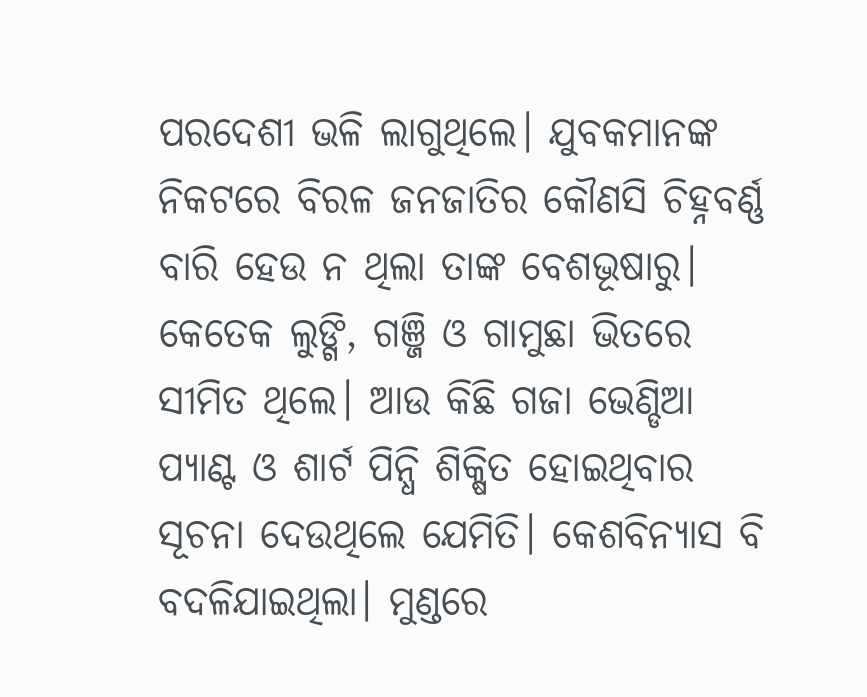ପରଦେଶୀ ଭଳି ଲାଗୁଥିଲେ। ଯୁବକମାନଙ୍କ ନିକଟରେ ବିରଳ ଜନଜାତିର କୌଣସି ଚିହ୍ନବର୍ଣ୍ଣ ବାରି ହେଉ ନ ଥିଲା ତାଙ୍କ ବେଶଭୂଷାରୁ। କେତେକ ଲୁଙ୍ଗି, ଗଞ୍ଜି ଓ ଗାମୁଛା ଭିତରେ ସୀମିତ ଥିଲେ। ଆଉ କିଛି ଗଜା ଭେଣ୍ଡିଆ ପ୍ୟାଣ୍ଟ ଓ ଶାର୍ଟ ପିନ୍ଧି ଶିକ୍ଷିତ ହୋଇଥିବାର ସୂଚନା ଦେଉଥିଲେ ଯେମିତି। କେଶବିନ୍ୟାସ ବି ବଦଳିଯାଇଥିଲା। ମୁଣ୍ଡରେ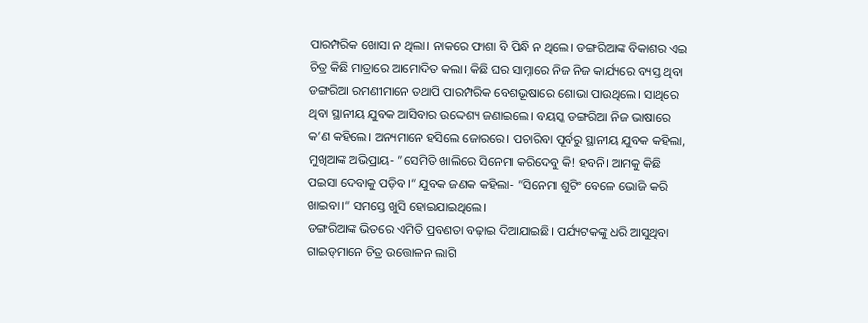ପାରମ୍ପରିକ ଖୋସା ନ ଥିଲା। ନାକରେ ଫାଶା ବି ପିନ୍ଧି ନ ଥିଲେ। ଡଙ୍ଗରିଆଙ୍କ ବିକାଶର ଏଇ ଚିତ୍ର କିଛି ମାତ୍ରାରେ ଆମୋଦିତ କଲା। କିଛି ଘର ସାମ୍ନାରେ ନିଜ ନିଜ କାର୍ଯ୍ୟରେ ବ୍ୟସ୍ତ ଥିବା ଡଙ୍ଗରିଆ ରମଣୀମାନେ ତଥାପି ପାରମ୍ପରିକ ବେଶଭୂଷାରେ ଶୋଭା ପାଉଥିଲେ। ସାଥିରେ ଥିବା ସ୍ଥାନୀୟ ଯୁବକ ଆସିବାର ଉଦ୍ଦେଶ୍ୟ ଜଣାଇଲେ। ବୟସ୍କ ଡଙ୍ଗରିଆ ନିଜ ଭାଷାରେ କ’ଣ କହିଲେ। ଅନ୍ୟମାନେ ହସିଲେ ଜୋରରେ। ପଚାରିବା ପୂର୍ବରୁ ସ୍ଥାନୀୟ ଯୁବକ କହିଲା, ମୁଖିଆଙ୍କ ଅଭିପ୍ରାୟ- ”ସେମିତି ଖାଲିରେ ସିନେମା କରିଦେବୁ କି! ହବନି। ଆମକୁ କିଛି ପଇସା ଦେବାକୁ ପଡ଼ିବ।“ ଯୁବକ ଜଣକ କହିଲା- ”ସିନେମା ଶୁଟିଂ ବେଳେ ଭୋଜି କରି ଖାଇବା।“ ସମସ୍ତେ ଖୁସି ହୋଇଯାଇଥିଲେ।
ଡଙ୍ଗରିଆଙ୍କ ଭିତରେ ଏମିତି ପ୍ରବଣତା ବଢ଼ାଇ ଦିଆଯାଇଛି। ପର୍ଯ୍ୟଟକଙ୍କୁ ଧରି ଆସୁଥିବା ଗାଇଡ୍‌ମାନେ ଚିତ୍ର ଉତ୍ତୋଳନ ଲାଗି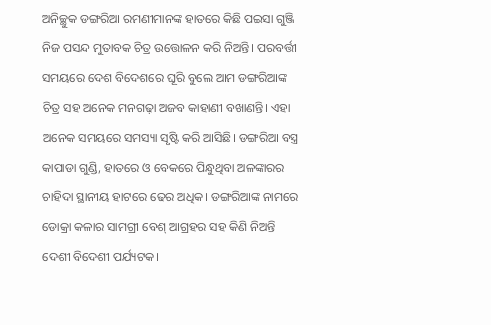ଅନିଚ୍ଛୁକ ଡଙ୍ଗରିଆ ରମଣୀମାନଙ୍କ ହାତରେ କିଛି ପଇସା ଗୁଞ୍ଜି ନିଜ ପସନ୍ଦ ମୁତାବକ ଚିତ୍ର ଉତ୍ତୋଳନ କରି ନିଅନ୍ତି। ପରବର୍ତ୍ତୀ ସମୟରେ ଦେଶ ବିଦେଶରେ ଘୂରି ବୁଲେ ଆମ ଡଙ୍ଗରିଆଙ୍କ ଚିତ୍ର ସହ ଅନେକ ମନଗଢ଼ା ଅଜବ କାହାଣୀ ବଖାଣନ୍ତି। ଏହା ଅନେକ ସମୟରେ ସମସ୍ୟା ସୃଷ୍ଟି କରି ଆସିଛି। ଡଙ୍ଗରିଆ ବସ୍ତ୍ର କାପାଡା ଗୁଣ୍ଡି, ହାତରେ ଓ ବେକରେ ପିନ୍ଧୁଥିବା ଅଳଙ୍କାରର ଚାହିଦା ସ୍ଥାନୀୟ ହାଟରେ ଢେର ଅଧିକ। ଡଙ୍ଗରିଆଙ୍କ ନାମରେ ଡୋକ୍ରା କଳାର ସାମଗ୍ରୀ ବେଶ୍‌ ଆଗ୍ରହର ସହ କିଣି ନିଅନ୍ତି ଦେଶୀ ବିଦେଶୀ ପର୍ଯ୍ୟଟକ।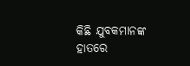କିଛି ଯୁବକମାନଙ୍କ ହାତରେ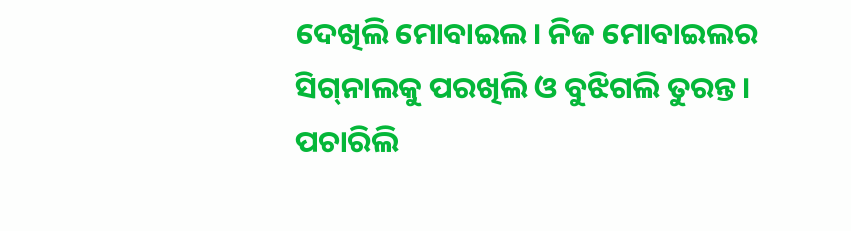ଦେଖିଲି ମୋବାଇଲ। ନିଜ ମୋବାଇଲର ସିଗ୍‌ନାଲକୁ ପରଖିଲି ଓ ବୁଝିଗଲି ତୁରନ୍ତ। ପଚାରିଲି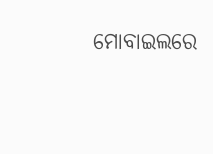ମୋବାଇଲରେ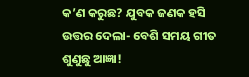କ’ଣ କରୁଛ? ଯୁବକ ଜଣକ ହସି ଉତ୍ତର ଦେଲା- ବେଶି ସମୟ ଗୀତ ଶୁଣୁଛୁ ଆଜ୍ଞା!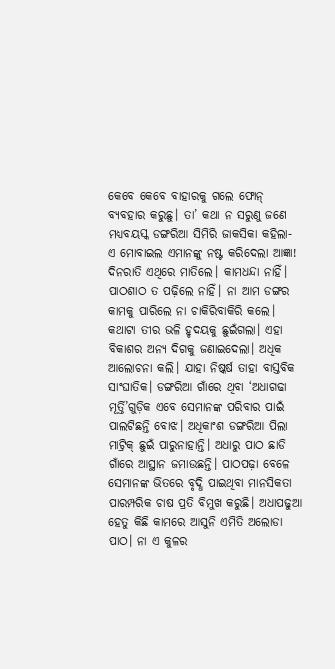କେବେ କେବେ ବାହାରକୁ ଗଲେ ଫୋନ୍‌ ବ୍ୟବହାର କରୁଛୁ। ତା’ କଥା ନ ସରୁଣୁ ଜଣେ ମଧ୍ୟବୟସ୍କ ଡଙ୍ଗରିଆ ସିମିରି ଜାକସିକା କହିଲା- ଏ ମୋବାଇଲ ଏମାନଙ୍କୁ ନଷ୍ଟ କରିଦେଲା ଆଜ୍ଞା! ଦିନରାତି ଏଥିରେ ମାତିଲେ। କାମଧନ୍ଦା ନାହିଁ। ପାଠଶାଠ ତ ପଢ଼ିଲେ ନାହିଁ। ନା ଆମ ଡଙ୍ଗର କାମକୁ ପାରିଲେ ନା ଚାକିରିବାକିରି କଲେ। କଥାଟା ତୀର ଭଳି ହୃଦୟକୁ ଛୁଇଁଗଲା। ଏହା ବିକାଶର ଅନ୍ୟ ଦିଗକୁ ଜଣାଇଦେଲା। ଅଧିକ ଆଲୋଚନା କଲି। ଯାହା ନିଷ୍କର୍ଷ ତାହା ବାସ୍ତବିକ ସାଂଘାତିକ। ଡଙ୍ଗରିଆ ଗାଁରେ ଥିବା ‘ଅଧାଗଢା ମୂର୍ତ୍ତି’ଗୁଡ଼ିକ ଏବେ ସେମାନଙ୍କ ପରିବାର ପାଇଁ ପାଲଟିଛନ୍ତି ବୋଝ। ଅଧିକାଂଶ ଡଙ୍ଗରିଆ ପିଲା ମାଟ୍ରିକ୍‌ ଛୁଇଁ ପାରୁନାହାନ୍ତି। ଅଧାରୁ ପାଠ ଛାଡି ଗାଁରେ ଆସ୍ଥାନ ଜମାଉଛନ୍ତି। ପାଠପଢ଼ା ବେଳେ ସେମାନଙ୍କ ଭିତରେ ବୃଦ୍ଧି ପାଇଥିବା ମାନସିକତା ପାରମ୍ପରିକ ଚାଷ ପ୍ରତି ବିମୁଖ କରୁଛି। ଅଧାପଢୁଆ ହେତୁ କିଛି କାମରେ ଆସୁନି ଏମିତି ଅଲୋଡା ପାଠ। ନା ଏ କୁଳର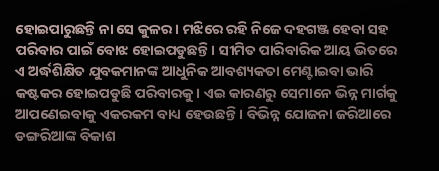ହୋଇପାରୁଛନ୍ତି ନା ସେ କୁଳର। ମଝିରେ ରହି ନିଜେ ଦହଗଞ୍ଜ ହେବା ସହ ପରିବାର ପାଇଁ ବୋଝ ହୋଇପଡୁଛନ୍ତି। ସୀମିତ ପାରିବାରିକ ଆୟ ଭିତରେ ଏ ଅର୍ଦ୍ଧଶିକ୍ଷିତ ଯୁବକମାନଙ୍କ ଆଧୁନିକ ଆବଶ୍ୟକତା ମେଣ୍ଟାଇବା ଭାରି କଷ୍ଟକର ହୋଇପଡୁଛି ପରିବାରକୁ। ଏଇ କାରଣରୁ ସେମାନେ ଭିନ୍ନ ମାର୍ଗକୁ ଆପଣେଇବାକୁ ଏକରକମ ବାଧ୍ୟ ହେଉଛନ୍ତି। ବିଭିନ୍ନ ଯୋଜନା ଜରିଆରେ ଡଙ୍ଗରିଆଙ୍କ ବିକାଶ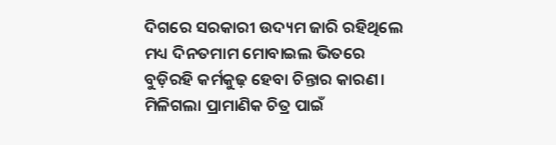ଦିଗରେ ସରକାରୀ ଉଦ୍ୟମ ଜାରି ରହିଥିଲେ ମଧ୍ୟ ଦିନତମାମ ମୋବାଇଲ ଭିତରେ ବୁଡ଼ିରହି କର୍ମକୁଢ଼ ହେବା ଚିନ୍ତାର କାରଣ। ମିଳିଗଲା ପ୍ରାମାଣିକ ଚିତ୍ର ପାଇଁ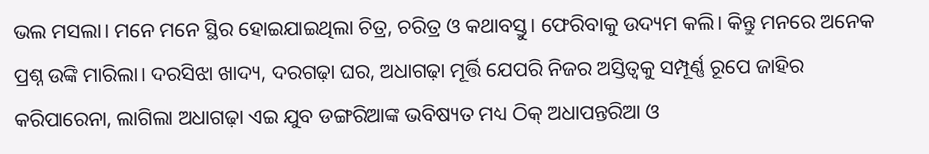ଭଲ ମସଲା। ମନେ ମନେ ସ୍ଥିର ହୋଇଯାଇଥିଲା ଚିତ୍ର, ଚରିତ୍ର ଓ କଥାବସ୍ତୁ। ଫେରିବାକୁ ଉଦ୍ୟମ କଲି। କିନ୍ତୁ ମନରେ ଅନେକ ପ୍ରଶ୍ନ ଉଙ୍କି ମାରିଲା। ଦରସିଝା ଖାଦ୍ୟ, ଦରଗଢ଼ା ଘର, ଅଧାଗଢ଼ା ମୂର୍ତ୍ତି ଯେପରି ନିଜର ଅସ୍ତିତ୍ୱକୁ ସମ୍ପୂର୍ଣ୍ଣ ରୂପେ ଜାହିର କରିପାରେନା, ଲାଗିଲା ଅଧାଗଢ଼ା ଏଇ ଯୁବ ଡଙ୍ଗରିଆଙ୍କ ଭବିଷ୍ୟତ ମଧ୍ୟ ଠିକ୍‌ ଅଧାପନ୍ତରିଆ ଓ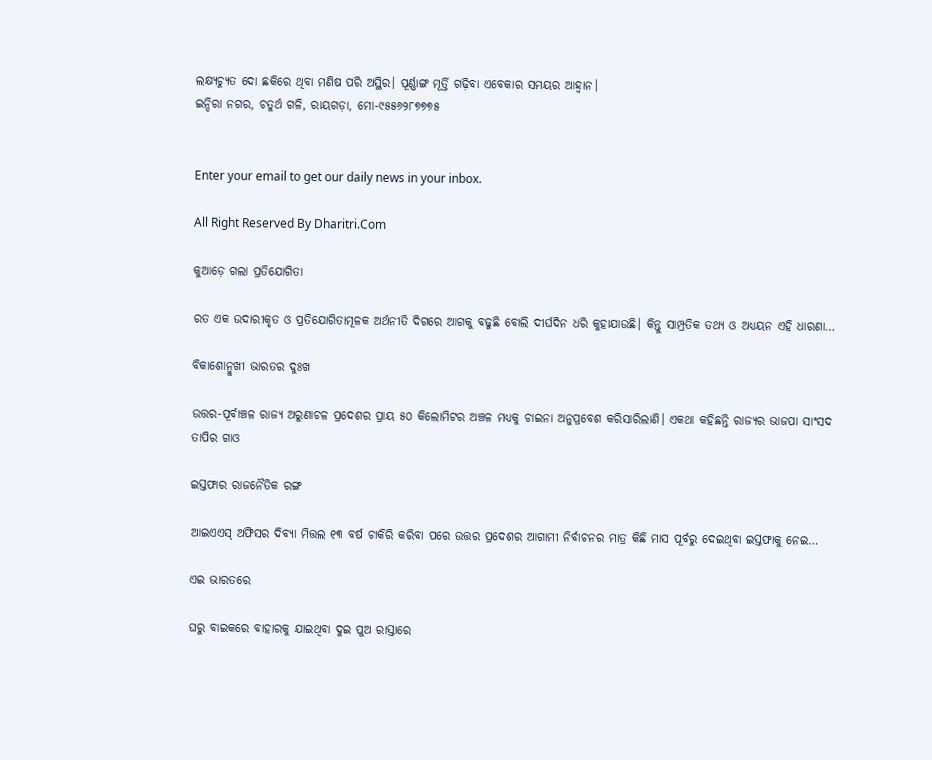ଲକ୍ଷ୍ୟଚ୍ୟୁତ ଦୋ ଛକିରେ ଥିବା ମଣିଷ ପରି ଅସ୍ଥିର। ପୂର୍ଣ୍ଣାଙ୍ଗ ମୂର୍ତ୍ତି ଗଢ଼ିବା ଏବେକାର ସମୟର ଆହ୍ବାନ।
ଇନ୍ଦିରା ନଗର, ଚତୁର୍ଥ ଗଳି, ରାୟଗଡ଼ା, ମୋ-୯୫୫୬୨୮୭୭୭୫


Enter your email to get our daily news in your inbox.

All Right Reserved By Dharitri.Com

କୁଆଡ଼େ ଗଲା ପ୍ରତିଯୋଗିତା

ରତ ଏକ ଉଦାରୀକୃତ ଓ ପ୍ରତିଯୋଗିତାମୂଳକ ଅର୍ଥନୀତି ଦିଗରେ ଆଗକୁ ବଢୁଛି ବୋଲି ଦୀର୍ଘଦିନ ଧରି କୁହାଯାଉଛି। କିନ୍ତୁ ସାମ୍ପ୍ରତିକ ତଥ୍ୟ ଓ ଅଧ୍ୟୟନ ଏହି ଧାରଣା…

ବିକାଶୋନ୍ମୁଖୀ ଭାରତର ଦୁଃଖ

ଉତ୍ତର-ପୂର୍ବାଞ୍ଚଳ ରାଜ୍ୟ ଅରୁଣାଚଳ ପ୍ରଦେଶର ପ୍ରାୟ ୫୦ କିଲୋମିଟର ଅଞ୍ଚଳ ମଧ୍ୟକୁ ଚାଇନା ଅନୁପ୍ରବେଶ କରିସାରିଲାଣି। ଏକଥା କହିଛନ୍ତି ରାଜ୍ୟର ଭାଜପା ସାଂସଦ ତାପିର ଗାଓ

ଇସ୍ତଫାର ରାଜନୈତିକ ରଙ୍ଗ

ଆଇଏଏସ୍‌ ଅଫିସର ଦିବ୍ୟା ମିତ୍ତଲ ୧୩ ବର୍ଷ ଚାକିରି କରିବା ପରେ ଉତ୍ତର ପ୍ରଦେଶର ଆଗାମୀ ନିର୍ବାଚନର ମାତ୍ର କିଛି ମାସ ପୂର୍ବରୁ ଦେଇଥିବା ଇସ୍ତଫାକୁ ନେଇ…

ଏଇ ଭାରତରେ

ଘରୁ ବାଇକରେ ବାହାରକୁ ଯାଇଥିବା ଦୁଇ ପୁଅ ରାସ୍ତାରେ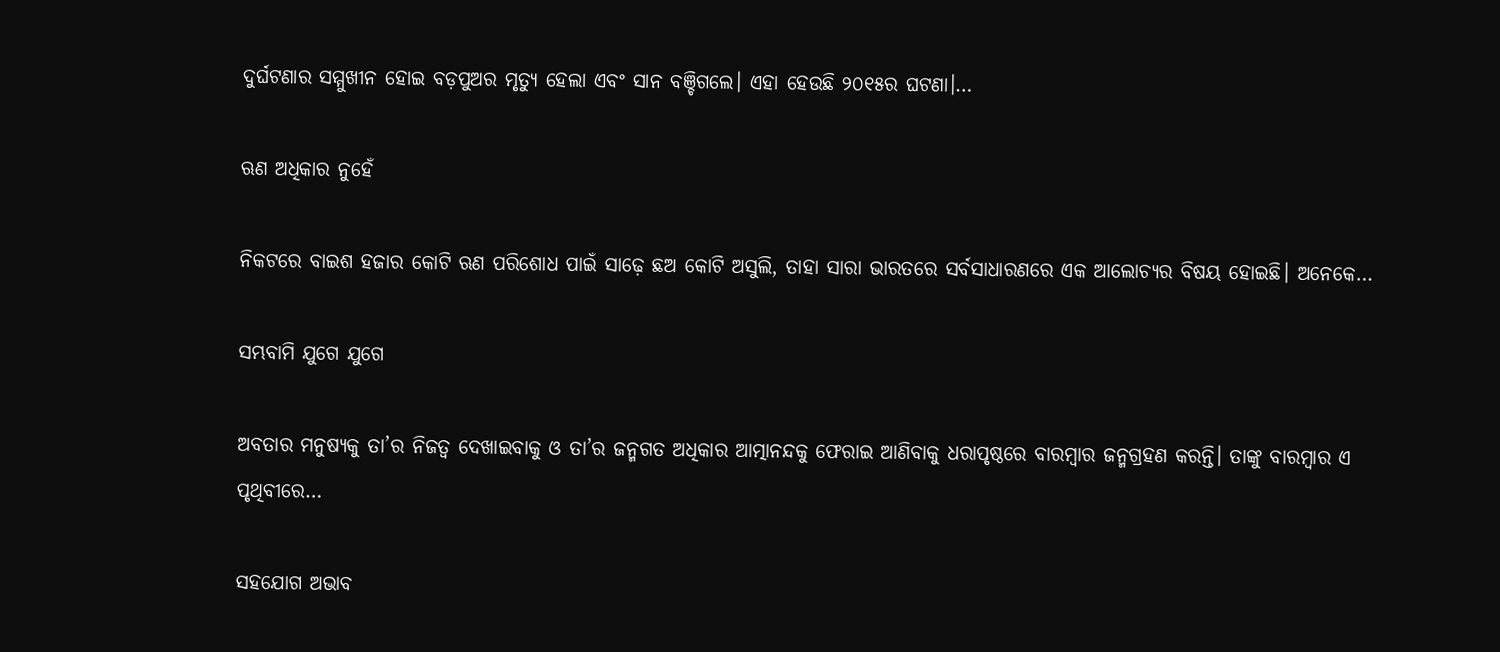ଦୁର୍ଘଟଣାର ସମ୍ମୁଖୀନ ହୋଇ ବଡ଼ପୁଅର ମୃତ୍ୟୁ ହେଲା ଏବଂ ସାନ ବଞ୍ଚିଗଲେ। ଏହା ହେଉଛି ୨୦୧୫ର ଘଟଣା।…

ଋଣ ଅଧିକାର ନୁହେଁ

ନିକଟରେ ବାଇଶ ହଜାର କୋଟି ଋଣ ପରିଶୋଧ ପାଇଁ ସାଢ଼େ ଛଅ କୋଟି ଅସୁଲି, ତାହା ସାରା ଭାରତରେ ସର୍ବସାଧାରଣରେ ଏକ ଆଲୋଚ୍ୟର ବିଷୟ ହୋଇଛି। ଅନେକେ…

ସମ୍ଭବାମି ଯୁଗେ ଯୁଗେ

ଅବତାର ମନୁଷ୍ୟକୁ ତା’ର ନିଜତ୍ୱ ଦେଖାଇବାକୁ ଓ ତା’ର ଜନ୍ମଗତ ଅଧିକାର ଆତ୍ମାନନ୍ଦକୁ ଫେରାଇ ଆଣିବାକୁ ଧରାପୃଷ୍ଠରେ ବାରମ୍ବାର ଜନ୍ମଗ୍ରହଣ କରନ୍ତି। ତାଙ୍କୁ ବାରମ୍ବାର ଏ ପୃଥିବୀରେ…

ସହଯୋଗ ଅଭାବ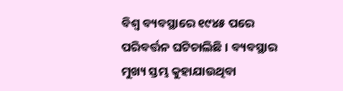ବିଶ୍ୱ ବ୍ୟବସ୍ଥାରେ ୧୯୪୫ ପରେ ପରିବର୍ତ୍ତନ ଘଟିଚାଲିଛି । ବ୍ୟବସ୍ଥାର ମୁଖ୍ୟ ସ୍ତମ୍ଭ କୁହାଯାଉଥିବା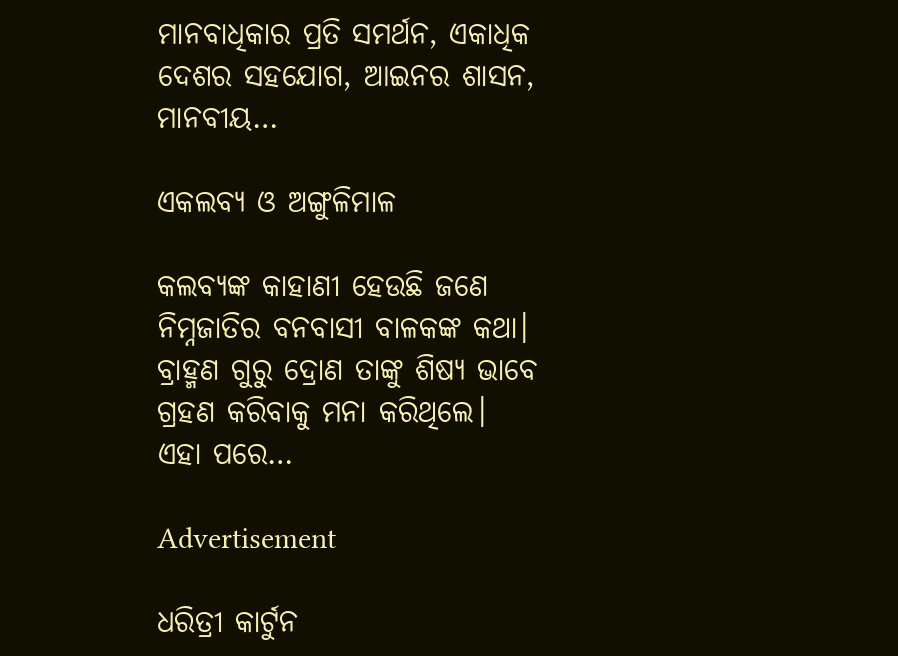ମାନବାଧିକାର ପ୍ରତି ସମର୍ଥନ, ଏକାଧିକ ଦେଶର ସହଯୋଗ, ଆଇନର ଶାସନ, ମାନବୀୟ…

ଏକଲବ୍ୟ ଓ ଅଙ୍ଗୁଳିମାଳ

କଲବ୍ୟଙ୍କ କାହାଣୀ ହେଉଛି ଜଣେ ନିମ୍ନଜାତିର ବନବାସୀ ବାଳକଙ୍କ କଥା। ବ୍ରାହ୍ମଣ ଗୁରୁ ଦ୍ରୋଣ ତାଙ୍କୁ ଶିଷ୍ୟ ଭାବେ ଗ୍ରହଣ କରିବାକୁ ମନା କରିଥିଲେ। ଏହା ପରେ…

Advertisement

ଧରିତ୍ରୀ କାର୍ଟୁନ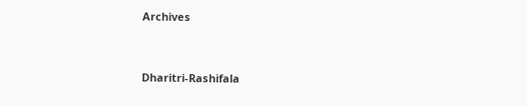Archives



Dharitri-Rashifala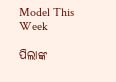Model This Week

ପିଲାଙ୍କ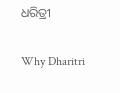ଧରିତ୍ରୀ

Why Dharitri